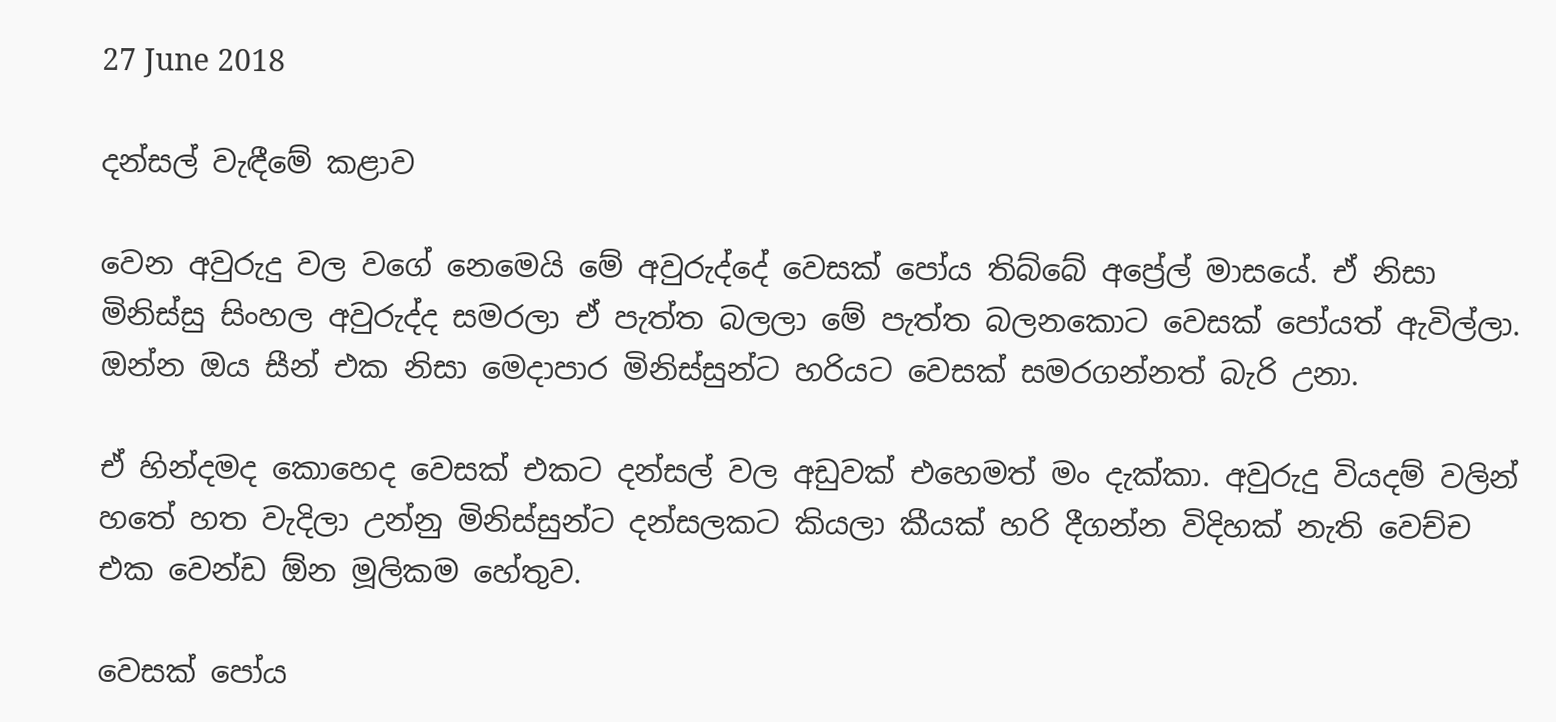27 June 2018

දන්සල් වැඳීමේ කළාව

වෙන අවුරුදු වල වගේ නෙමෙයි මේ අවුරුද්දේ වෙසක් පෝය තිබ්බේ අප්‍රේල් මාසයේ. ඒ නිසා මිනිස්සු සිංහල අවුරුද්ද සමරලා ඒ පැත්ත බලලා මේ පැත්ත බලනකොට වෙසක් පෝයත් ඇවිල්ලා.  ඔන්න ඔය සීන් එක නිසා මෙදාපාර මිනිස්සුන්ට හරියට වෙසක් සමරගන්නත් බැරි උනා.

ඒ හින්දමද කොහෙද වෙසක් එකට දන්සල් වල අඩුවක් එහෙමත් මං දැක්කා. අවුරුදු වියදම් වලින් හතේ හත වැදිලා උන්නු මිනිස්සුන්ට දන්සලකට කියලා කීයක් හරි දීගන්න විදිහක් නැති වෙච්ච එක වෙන්ඩ ඕන මූලිකම හේතුව.

වෙසක් පෝය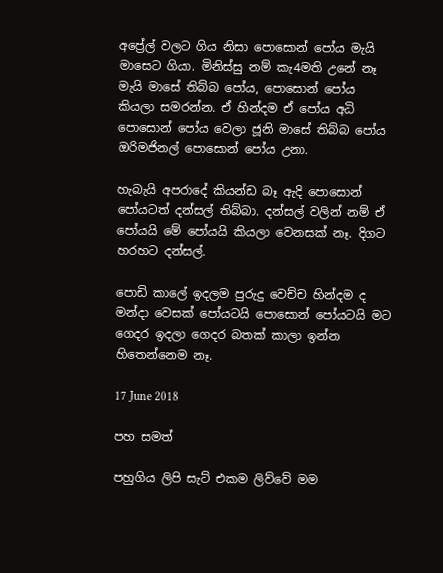අප්‍රේල් වලට ගිය නිසා පොසොන් පෝය මැයි මාසෙට ගියා. මිනිස්සු නම් කැ4මති උනේ නෑ මැයි මාසේ තිබ්බ පෝය, පොසොන් පෝය කියලා සමරන්න. ඒ හින්දම ඒ පෝය අධි පොසොන් පෝය වෙලා ජූනි මාසේ තිබ්බ පෝය ඔරිමජිනල් පොසොන් පෝය උනා.

හැබැයි අපරාදේ කියන්ඩ බෑ ඇදි පොසොන් පෝයටත් දන්සල් තිබ්බා. දන්සල් වලින් නම් ඒ පෝයයි මේ පෝයයි කියලා වෙනසක් නෑ. දිගට හරහට දන්සල්.

පොඩි කාලේ ඉදලම පුරුදු වෙච්ච හින්දම ද මන්දා වෙසක් පෝයටයි පොසොන් පෝයටයි මට ගෙදර ඉදලා ගෙදර බතක් කාලා ඉන්න හිතෙන්නෙම නෑ.

17 June 2018

පහ සමත්

පහුගිය ලිපි සැට් එකම ලිව්වේ මම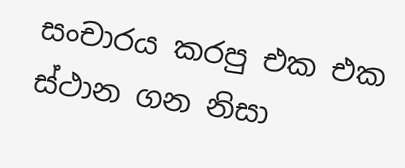සංචාරය කරපු එක එක ස්ථාන ගන නිසා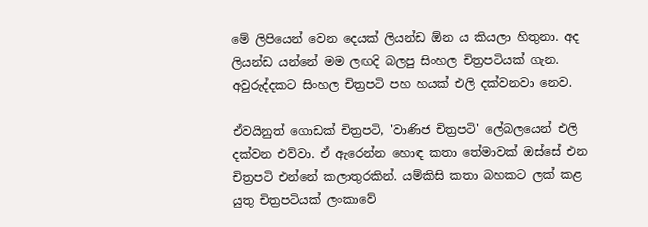මේ ලිපියෙන් වෙන දෙයක් ලියන්ඩ ඕන ය කියලා හිතුනා. අද ලියන්ඩ යන්නේ මම ලඟදි බලපු සිංහල චිත්‍රපටියක් ගැන. අවුරුද්දකට සිංහල චිත්‍රපටි පහ හයක් එලි දක්වනවා නෙව.

ඒවයිනුත් ගොඩක් චිත්‍රපටි, 'වාණිජ චිත්‍රපටි' ලේබලයෙන් එලි දක්වන එව්වා. ඒ ඇරෙන්න හොඳ කතා තේමාවක් ඔස්සේ එන චිත්‍රපටි එන්නේ කලාතුරකින්. යම්කිසි කතා බහකට ලක් කළ යුතු චිත්‍රපටියක් ලංකාවේ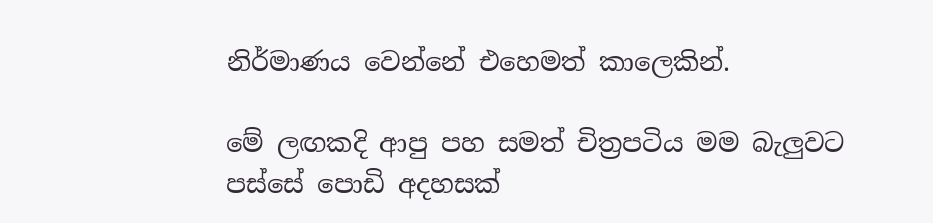නිර්මාණය වෙන්නේ එහෙමත් කාලෙකින්.

මේ ලඟකදි ආපු පහ සමත් චිත්‍රපටිය මම බැලුවට පස්සේ පොඩි අදහසක්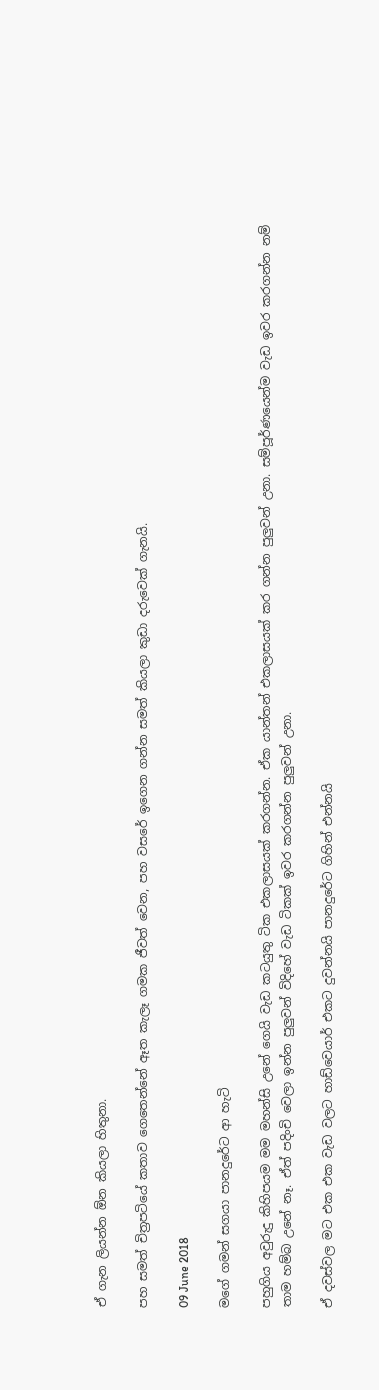ඒ ගැන ලියන්න ඕන කියලා හිතුනා.

පහ සමත් චිත්‍රපටියේ කතාව ගෙතෙන්නේ ඈත කැලෑ ගමක ජීවත් වෙන, පහ වසරේ ඉගෙන ගන්න සමත් කියලා කුඩා දරුවෙක් ගැනයි.

09 June 2018

මගේ ගමන් සගයා පානදුරේට ආ හැටි

පහුගිය අවුරුදු කිහිපයම මම මහන්සි උනේ ගෙයි වැඩ කටයුතු ටික එකලාසයක් කරගන්න. ඒක යාන්තන් එකලාසයක් කර ගන්න පුලුවන් උනා. සම්පූර්ණයෙන්ම වැඩ ඉවර කරගන්න නම් තාම හම්බ උනේ නෑ. ඒත් පදිංචි වෙලා ඉන්න පුලුවන් විදිහේ වැඩ ටිකක් ඉවර කරගන්න පුලුවන් උනා.

ඒ දවස්වල මට එක එක වැඩ වලට හාඩ්වෙයාර් එකට දුවන්නයි පානදුරේට ගිහින් එන්නයි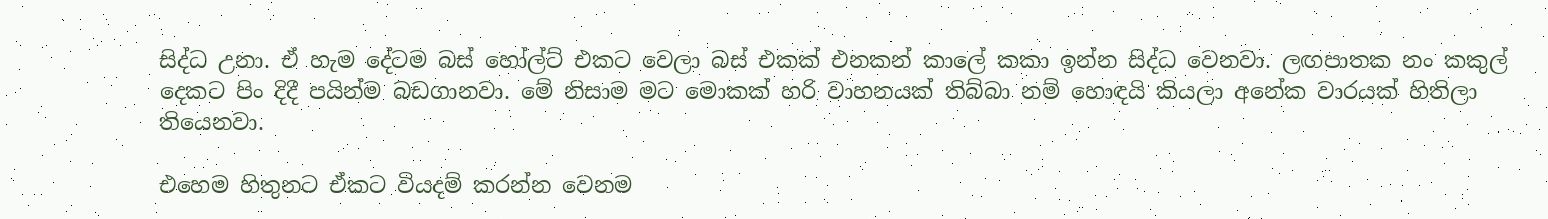සිද්ධ උනා. ඒ හැම දේටම බස් හෝල්ට් එකට වෙලා බස් එකක් එනකන් කාලේ කකා ඉන්න සිද්ධ වෙනවා. ලඟපාතක නං කකුල් දෙකට පිං දිදී පයින්ම බඩගානවා. මේ නිසාම මට මොකක් හරි වාහනයක් තිබ්බා නම් හොඳයි කියලා අනේක වාරයක් හිතිලා තියෙනවා.

එහෙම හිතුනට ඒකට වියදම් කරන්න වෙනම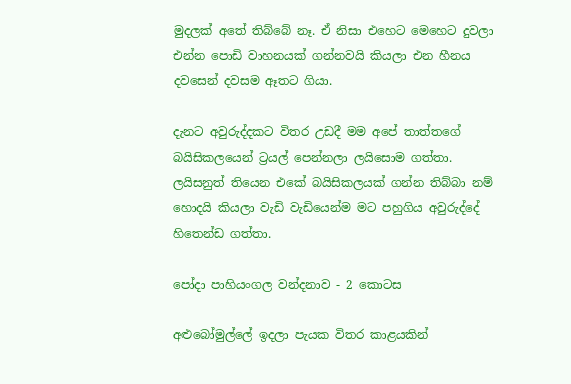මුදලක් අතේ තිබ්බේ නෑ. ඒ නිසා එහෙට මෙහෙට දුවලා එන්න පොඩි වාහනයක් ගන්නවයි කියලා එන හීනය දවසෙන් දවසම ඈතට ගියා.

දැනට අවුරුද්දකට විතර උඩදී මම අපේ තාත්තගේ බයිසිකලයෙන් ට්‍රයල් පෙන්නලා ලයිසොම ගත්තා. ලයිසනුත් තියෙන එකේ බයිසිකලයක් ගන්න තිබ්බා නම් හොදයි කියලා වැඩි වැඩියෙන්ම මට පහුගිය අවුරුද්දේ හිතෙන්ඩ ගත්තා.

පෝදා පාහියංගල වන්දනාව - 2 කොටස

අළුබෝමුල්ලේ ඉදලා පැයක විතර කාළයකින්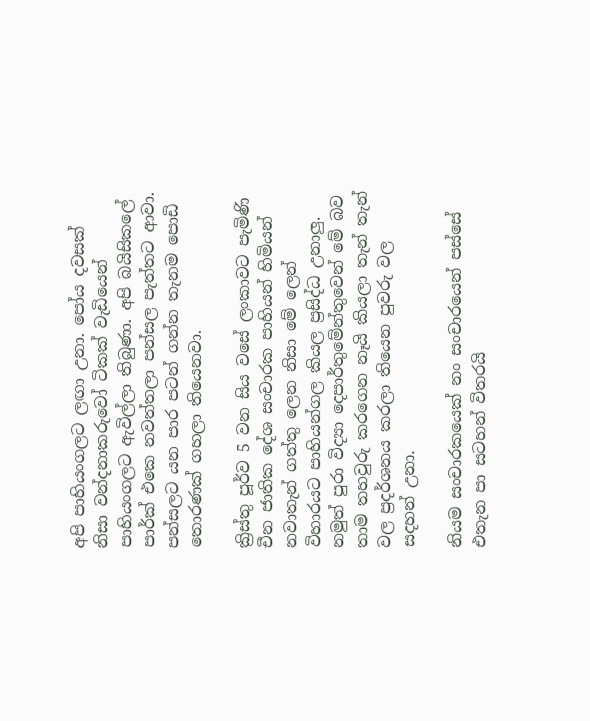අපි පාහියංගලට ලඟා උනා. පෝය දවසක් නිසා වන්දනාකරුවෝ ටිකක් වැඩියෙන් පාහියංගලට ඇවිල්ලා තිබුණා. අපි බයිසිකලේ පාර්ක් එකෙ නවත්තලා පන්සල පැත්තට ආවා. පන්සලට යන පාර පටන් ගන්න තැනම පොඩි තොරණක් ගහලා තියෙනවා.

ක්‍රිස්තු පූර්ව 5 වන සිය වසේ ලංකාවට පැමිණි චීන ජාතික දේශ සංචාරක පාහියන් හිමියන් නවාතැන් ගත්තු ලෙන නිසා මේ ලෙන් විහාරයට පාහියන්ගල කියල ප්‍රසිද්ධ උනාලු. නමුත් පුරා විද්‍යා දෙපාර්තුමේන්තුවෙන් මේ බව තාම තහවුරු කරගෙන නෑයි කියලා තැන් තැන් වල ප්‍රදර්ශනය කරලා තියෙන පුවරු වල සදහන් උනා.

නියම සංචාරකයෙක් නං සංචාරයෙන් පස්සේ එතැන පා සටහන් විතරයි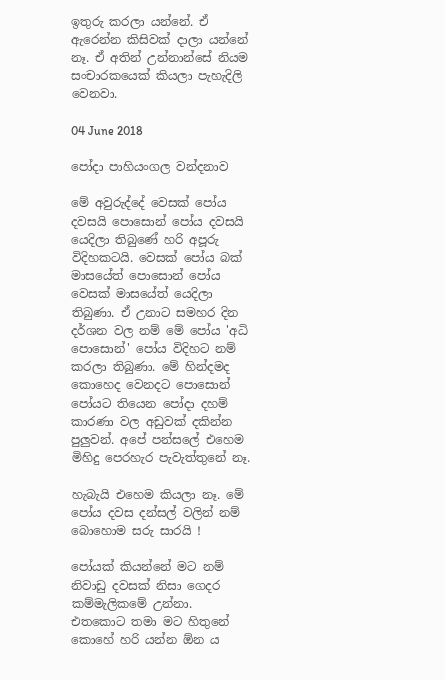ඉතුරු කරලා යන්නේ. ඒ ඇරෙන්න කිසිවක් දාලා යන්නේ නෑ. ඒ අතින් උන්නාන්සේ නියම සංචාරකයෙක් කියලා පැහැදිලි වෙනවා.

04 June 2018

පෝදා පාහියංගල වන්දනාව

මේ අවුරුද්දේ වෙසක් පෝය දවසයි පොසොන් පෝය දවසයි යෙදිලා තිබුණේ හරි අපූරු විදිහකටයි. වෙසක් පෝය බක් මාසයේත් පොසොන් පෝය වෙසක් මාසයේත් යෙදිලා තිබුණා. ඒ උනාට සමහර දින දර්ශන වල නම් මේ පෝය 'අධි පොසොන්' පෝය විදිහට නම් කරලා තිබුණා. මේ හින්දමද කොහෙද වෙනදට පොසොන් පෝයට තියෙන පෝදා දහම් කාරණා වල අඩුවක් දකින්න පුලුවන්. අපේ පන්සලේ එහෙම මිහිදු පෙරහැර පැවැත්තුනේ නෑ.

හැබැයි එහෙම කියලා නෑ. මේ පෝය දවස දන්සල් වලින් නම් බොහොම සරු සාරයි !

පෝයක් කියන්නේ මට නම් නිවාඩු දවසක් නිසා ගෙදර කම්මැලිකමේ උන්නා. එතකොට තමා මට හිතුනේ කොහේ හරි යන්න ඕන ය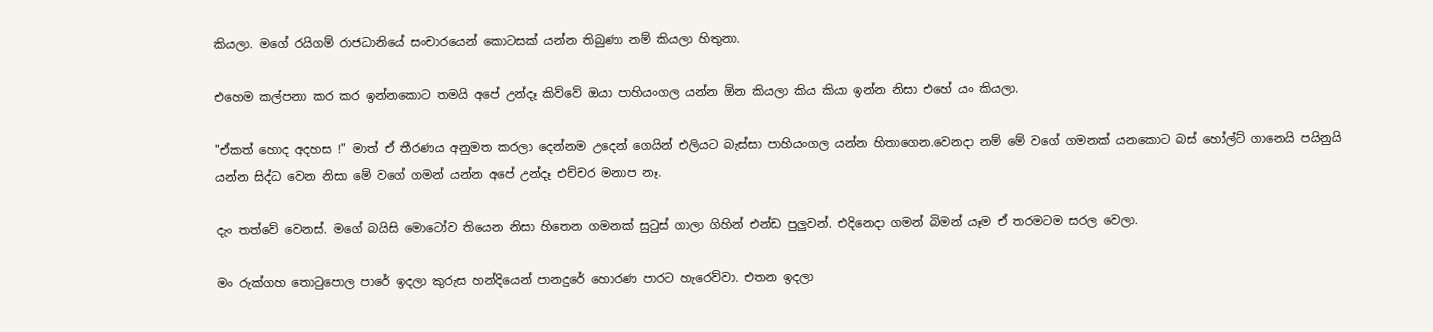කියලා. මගේ රයිගම් රාජධානියේ සංචාරයෙන් කොටසක් යන්න තිබුණා නම් කියලා හිතුනා.

එහෙම කල්පනා කර කර ඉන්නකොට තමයි අපේ උන්දෑ කිව්වේ ඔයා පාහියංගල යන්න ඕන කියලා කිය කියා ඉන්න නිසා එහේ යං කියලා.

"ඒකත් හොද අදහස !" මාත් ඒ තීරණය අනුමත කරලා දෙන්නම උදෙන් ගෙයින් එලියට බැස්සා පාහියංගල යන්න හිතාගෙන.වෙනදා නම් මේ වගේ ගමනක් යනකොට බස් හෝල්ට් ගානෙයි පයිනුයි යන්න සිද්ධ වෙන නිසා මේ වගේ ගමන් යන්න අපේ උන්දෑ එච්චර මනාප නෑ.

දැං තත්වේ වෙනස්. මගේ බයිසි මොටෝව තියෙන නිසා හිතෙන ගමනක් සුටුස් ගාලා ගිහින් එන්ඩ පුලුවන්. එදිනෙදා ගමන් බිමන් යෑම ඒ තරමටම සරල වෙලා.

මං රුක්ගහ තොටුපොල පාරේ ඉදලා කුරුස හන්දියෙන් පානදුරේ හොරණ පාරට හැරෙව්වා. එතන ඉදලා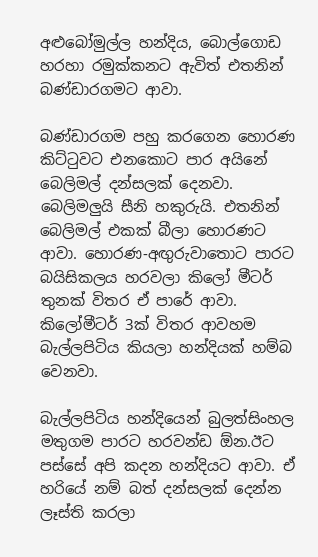අළුබෝමුල්ල හන්දිය, බොල්ගොඩ හරහා රමුක්කනට ඇවිත් එතනින් බණ්ඩාරගමට ආවා.

බණ්ඩාරගම පහු කරගෙන හොරණ කිට්ටුවට එනකොට පාර අයිනේ බෙලිමල් දන්සලක් දෙනවා. බෙලිමලුයි සීනි හකුරුයි. එතනින් බෙලිමල් එකක් බීලා හොරණට ආවා. හොරණ-අඟුරුවාතොට පාරට බයිසිකලය හරවලා කිලෝ මීටර් තුනක් විතර ඒ පාරේ ආවා. කිලෝමීටර් 3ක් විතර ආවහම බැල්ලපිටිය කියලා හන්දියක් හම්බ වෙනවා.

බැල්ලපිටිය හන්දියෙන් බුලත්සිංහල මතුගම පාරට හරවන්ඩ ඕන.ඊට පස්සේ අපි කදන හන්දියට ආවා. ඒ හරියේ නම් බත් දන්සලක් දෙන්න ලෑස්ති කරලා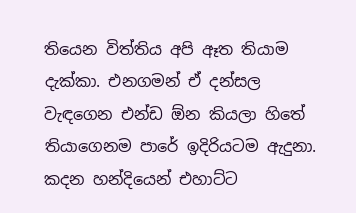තියෙන විත්තිය අපි ඈත තියාම දැක්කා. එනගමන් ඒ දන්සල වැඳගෙන එන්ඩ ඕන කියලා හිතේ තියාගෙනම පාරේ ඉදිරියටම ඇදුනා. කදන හන්දියෙන් එහාට්ට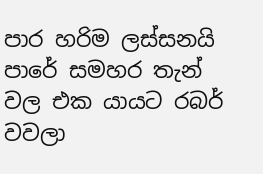පාර හරිම ලස්සනයි පාරේ සමහර තැන් වල එක යායට රබර් වවලා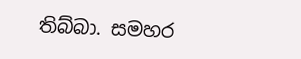තිබ්බා. සමහර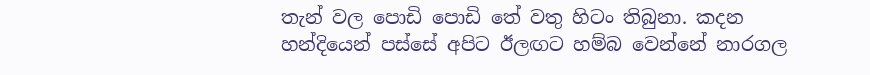තැන් වල පොඩි පොඩි තේ වතු හිටං තිබුනා. කදන හන්දියෙන් පස්සේ අපිට ඊලඟට හම්බ වෙන්නේ නාරගල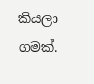කියලා ගමක්.